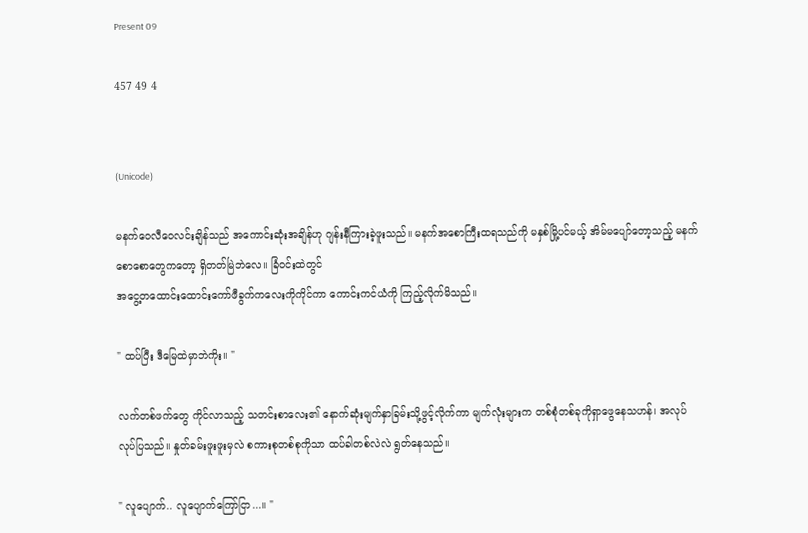Present 09

457 49 4


(Unicode)

မနက်ဝေလီဝေလင်းချိန်သည် အကောင်းဆုံးအချိန်ဟု ဂျန်းနီကြားခဲ့ဖူးသည်။ မနက်အစောကြီးထရသည်ကို မနှစ်မြို့ပင်မယ့် အိမ်မပျော်တော့သည့် မနက်စောစောတွေကတော့ ရှိတတ်မြဲဘဲလေ။ ခြံဝင်းထဲတွင်
အငွေ့တထောင်းထောင်းကော်ဖီခွက်ကလေးကိုကိုင်ကာ ကောင်းကင်ယံကို ကြည့်လိုက်မိသည်။

" ထပ်ပြီး ဒီမြေထဲမှာဘဲကိုး။ "

လက်တစ်ဖက်တွေ ကိုင်လာသည့် သတင်းစာလေး၏ နောက်ဆုံးမျက်နှာခြမ်းသို့ဖွင့်လိုက်ကာ မျက်လုံးများက တစ်စုံတစ်ခုကိုရှာဖွေနေသဟန်၊ အလုပ်လုပ်ပြသည်။ နှုတ်ခမ်းဖူးဖူးမှလဲ စကားစုတစ်စုကိုသာ ထပ်ခါတစ်လဲလဲ ရွတ်နေသည်။

" လူပျောက်.. လူပျောက်ကြော်ငြာ...။ "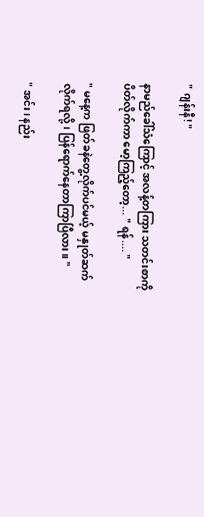" ဂျန်းနီ! "

နာမည်ခေါ်သံကြောင့် အလန့်တကြား သတင်းစာကိုပိတ်လိုက်ကာ မော့ကြည့်တော့... " ရန်.... "

" မနေ့က ဖြတ်ခနဲတွေ့လိုက်ပင်မယ့် မနှုတ်ဆက်လိုက်ရလို့၊ ပြန်ရောက်နေတာကြာပြီလား။ "

" အင်း၊ နည်း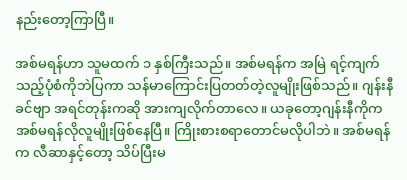နည်းတော့ကြာပြီ။

အစ်မရန်ဟာ သူမထက် ၁ နှစ်ကြီးသည်။ အစ်မရန်က အမြဲ ရင့်ကျက်သည့်ပုံစံကိုဘဲပြကာ သန်မာကြောင်းပြတတ်တဲ့လူမျိုးဖြစ်သည်။ ဂျန်းနီခင်ဗျာ အရင်တုန်းကဆို အားကျလိုက်တာလေ။ ယခုတော့ဂျန်းနီကိုက အစ်မရန်လိုလူမျိုးဖြစ်နေပြီ။ ကြိုးစားစရာတောင်မလိုပါဘဲ။ အစ်မရန်က လီဆာနှင့်တော့ သိပ်ပြီးမ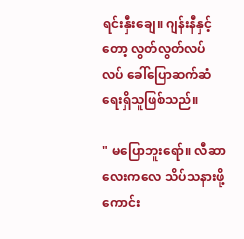ရင်းနှီးချေ။ ဂျန်းနီနှင့်တော့ လွတ်လွတ်လပ်လပ် ခေါ်ပြောဆက်ဆံရေးရှိသူဖြစ်သည်။

" မပြောဘူးရော်။ လီဆာလေးကလေ သိပ်သနားဖို့ကောင်း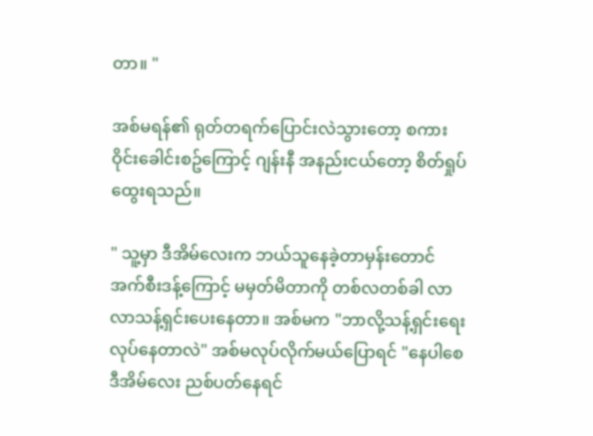တာ။ "

အစ်မရန်၏ ရုတ်တရက်ပြောင်းလဲသွားတော့ စကားဝိုင်းခေါင်းစဥ်ကြောင့် ဂျန်းနီ အနည်းငယ်တော့ စိတ်ရှုပ်ထွေးရသည်။

" သူ့မှာ ဒီအိမ်လေးက ဘယ်သူနေခဲ့တာမှန်းတောင် အက်စီးဒန့်ကြောင့် မမှတ်မိတာကို တစ်လတစ်ခါ လာလာသန့်ရှင်းပေးနေတာ။ အစ်မက "ဘာလို့သန့်ရှင်းရေးလုပ်နေတာလဲ" အစ်မလုပ်လိုက်မယ်ပြောရင် "နေပါစေ ဒီအိမ်လေး ညစ်ပတ်နေရင်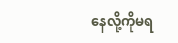နေလို့ကိုမရ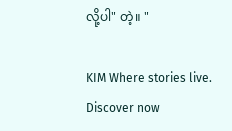လို့ပါ" တဲ့။ "

KIM Where stories live. Discover now